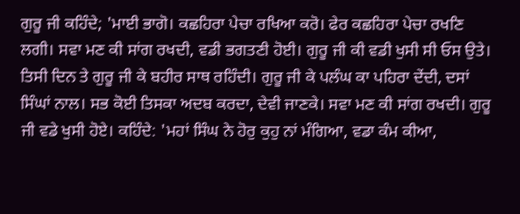ਗੁਰੂ ਜੀ ਕਹਿੰਦੇ; 'ਮਾਈ ਭਾਗੋ। ਕਛਹਿਰਾ ਪੇਚਾ ਰਖਿਆ ਕਰੋ। ਫੇਰ ਕਛਹਿਰਾ ਪੇਚਾ ਰਖਣਿ ਲਗੀ। ਸਵਾ ਮਣ ਕੀ ਸਾਂਗ ਰਖਦੀ, ਵਡੀ ਭਗਤਣੀ ਹੋਈ। ਗੁਰੂ ਜੀ ਕੀ ਵਡੀ ਖੁਸੀ ਸੀ ਓਸ ਉਤੇ। ਤਿਸੀ ਦਿਨ ਤੇ ਗੁਰੂ ਜੀ ਕੇ ਬਹੀਰ ਸਾਥ ਰਹਿੰਦੀ। ਗੁਰੂ ਜੀ ਕੇ ਪਲੰਘ ਕਾ ਪਹਿਰਾ ਦੇਂਦੀ, ਦਸਾਂ ਸਿੰਘਾਂ ਨਾਲ। ਸਭ ਕੋਈ ਤਿਸਕਾ ਅਦਬ ਕਰਦਾ, ਦੇਵੀ ਜਾਣਕੇ। ਸਵਾ ਮਣ ਕੀ ਸਾਂਗ ਰਖਦੀ। ਗੁਰੂ ਜੀ ਵਡੇ ਖੁਸੀ ਹੋਏ। ਕਹਿੰਦੇ: 'ਮਹਾਂ ਸਿੰਘ ਨੇ ਹੋਰੁ ਕੁਹੁ ਨਾਂ ਮੰਗਿਆ, ਵਡਾ ਕੰਮ ਕੀਆ,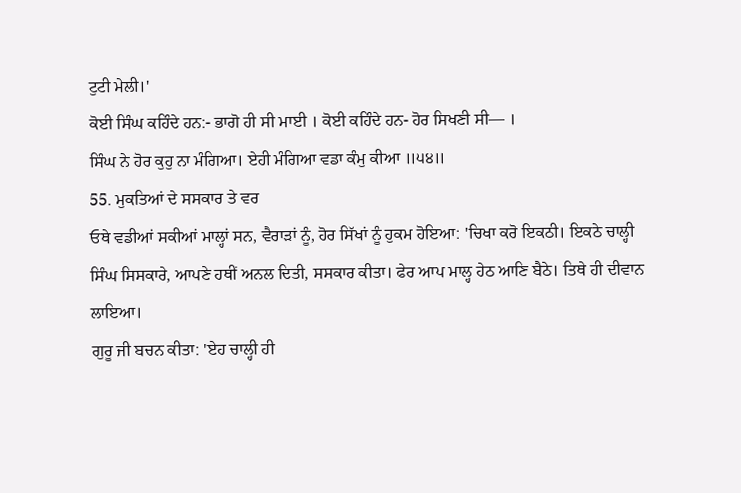ਟੁਟੀ ਮੇਲੀ।'
ਕੋਈ ਸਿੰਘ ਕਹਿੰਦੇ ਹਨ:- ਭਾਗੋ ਹੀ ਸੀ ਮਾਈ । ਕੋਈ ਕਹਿੰਦੇ ਹਨ- ਹੋਰ ਸਿਖਣੀ ਸੀ— ।
ਸਿੰਘ ਨੇ ਹੋਰ ਕੁਹੁ ਨਾ ਮੰਗਿਆ। ਏਹੀ ਮੰਗਿਆ ਵਡਾ ਕੰਮੁ ਕੀਆ ॥੫੪॥
55. ਮੁਕਤਿਆਂ ਦੇ ਸਸਕਾਰ ਤੇ ਵਰ
ਓਥੇ ਵਡੀਆਂ ਸਕੀਆਂ ਮਾਲ੍ਹਾਂ ਸਨ, ਵੈਰਾੜਾਂ ਨੂੰ, ਹੋਰ ਸਿੱਖਾਂ ਨੂੰ ਹੁਕਮ ਹੋਇਆ: 'ਚਿਖਾ ਕਰੋ ਇਕਠੀ। ਇਕਠੇ ਚਾਲ੍ਹੀ ਸਿੰਘ ਸਿਸਕਾਰੇ, ਆਪਣੇ ਹਥੀਂ ਅਨਲ ਦਿਤੀ, ਸਸਕਾਰ ਕੀਤਾ। ਫੇਰ ਆਪ ਮਾਲ੍ਹ ਹੇਠ ਆਣਿ ਬੈਠੇ। ਤਿਥੇ ਹੀ ਦੀਵਾਨ ਲਾਇਆ।
ਗੁਰੂ ਜੀ ਬਚਨ ਕੀਤਾ: 'ਏਹ ਚਾਲ੍ਹੀ ਹੀ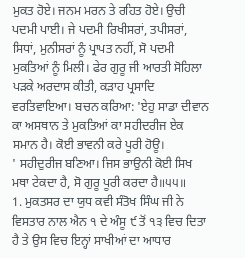ਮੁਕਤ ਹੋਏ। ਜਨਮ ਮਰਨ ਤੇ ਰਹਿਤ ਹੋਏ। ਉਚੀ ਪਦਮੀ ਪਾਈ। ਜੇ ਪਦਮੀ ਰਿਖੀਸਰਾਂ, ਤਪੀਸਰਾਂ, ਸਿਧਾਂ, ਮੁਨੀਸਰਾਂ ਨੂੰ ਪ੍ਰਾਪਤ ਨਹੀਂ, ਸੋ ਪਦਮੀ ਮੁਕਤਿਆਂ ਨੂੰ ਮਿਲੀ। ਫੇਰ ਗੁਰੂ ਜੀ ਆਰਤੀ ਸੋਹਿਲਾ ਪੜਕੇ ਅਰਦਾਸ ਕੀਤੀ, ਕੜਾਹ ਪ੍ਰਸਾਦਿ ਵਰਤਿਵਾਇਆ। ਬਚਨ ਕਰਿਆ: 'ਏਹੁ ਸਾਡਾ ਦੀਵਾਨ ਕਾ ਅਸਥਾਨ ਤੇ ਮੁਕਤਿਆਂ ਕਾ ਸਹੀਦਰੀਜ ਏਕ ਸਮਾਨ ਹੈ। ਕੋਈ ਭਾਵਨੀ ਕਰੇ ਪੂਰੀ ਹੋਊ।
' ਸਹੀਦੁਰੀਜ ਬਣਿਆ। ਜਿਸ ਭਾਉਨੀ ਕੋਈ ਸਿਖ ਮਥਾ ਟੇਕਦਾ ਹੈ, ਸੋ ਗੁਰੂ ਪੂਰੀ ਕਰਦਾ ਹੈ॥੫੫॥
1. ਮੁਕਤਸਰ ਦਾ ਯੁਧ ਕਵੀ ਸੰਤੋਖ ਸਿੰਘ ਜੀ ਨੇ ਵਿਸਤਾਰ ਨਾਲ ਐਨ ੧ ਦੇ ਅੰਸੂ ੯ ਤੋਂ ੧੩ ਵਿਚ ਦਿਤਾ ਹੈ ਤੇ ਉਸ ਵਿਚ ਇਨ੍ਹਾਂ ਸਾਖੀਆਂ ਦਾ ਆਧਾਰ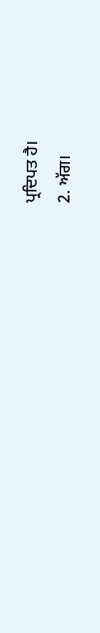ਪ੍ਰਦਿਪਤ ਹੈ।
2. ਅੱਗ।